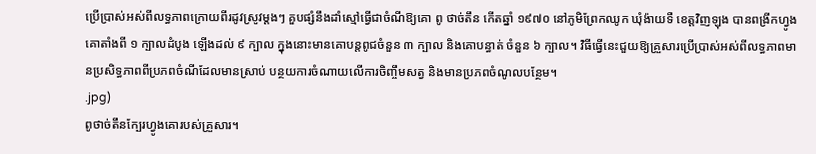ប្រើប្រាស់អស់ពីលទ្ធភាពក្រោយពីរដូវស្រូវម្តងៗ គួបផ្សំនឹងដាំស្មៅធ្វើជាចំណីឱ្យគោ ពូ ថាច់តឹន កើតឆ្នាំ ១៩៧០ នៅភូមិព្រែកឈូក ឃុំង៉ាយទឺ ខេត្តវិញឡុង បានពង្រីកហ្វូងគោតាំងពី ១ ក្បាលដំបូង ឡើងដល់ ៩ ក្បាល ក្នុងនោះមានគោបន្តពូជចំនួន ៣ ក្បាល និងគោបន្ធាត់ ចំនួន ៦ ក្បាល។ វិធីធ្វើនេះជួយឱ្យគ្រួសារប្រើប្រាស់អស់ពីលទ្ធភាពមានប្រសិទ្ធភាពពីប្រភពចំណីដែលមានស្រាប់ បន្ថយការចំណាយលើការចិញ្ចឹមសត្វ និងមានប្រភពចំណូលបន្ថែម។
.jpg)
ពូថាច់តឹនក្បែរហ្វូងគោរបស់គ្រួសារ។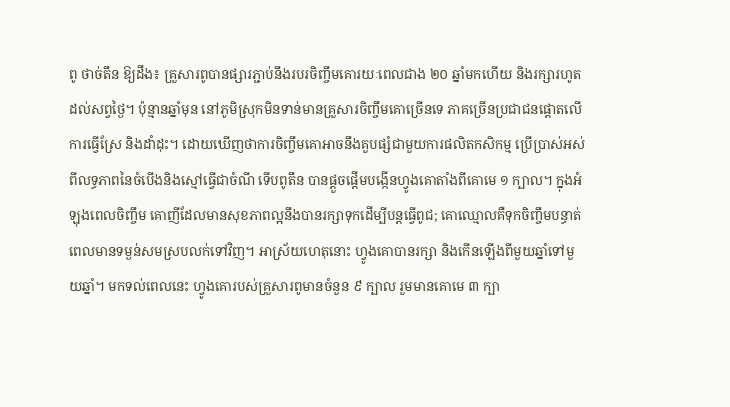ពូ ថាច់តឹន ឱ្យដឹង៖ គ្រួសារពូបានផ្សារភ្ជាប់នឹងរបរចិញ្ចឹមគោរយៈពេលជាង ២០ ឆ្នាំមកហើយ និងរក្សារហូតដល់សព្វថ្ងៃ។ ប៉ុន្មានឆ្នាំមុន នៅភូមិស្រុកមិនទាន់មានគ្រួសារចិញ្ចឹមគោច្រើនទេ ភាគច្រើនប្រជាជនផ្តោតលើការធ្វើស្រែ និងដាំដុះ។ ដោយឃើញថាការចិញ្ចឹមគោអាចនឹងគួបផ្សំជាមួយការផលិតកសិកម្ម ប្រើប្រាស់អស់ពីលទ្ធភាពនៃចំបើងនិងស្មៅធ្វើជាចំណី ទើបពូតឹន បានផ្តួចផ្តើមបង្កើនហ្វូងគោតាំងពីគោមេ ១ ក្បាល។ ក្នុងអំឡុងពេលចិញ្ចឹម គោញីដែលមានសុខភាពល្អនឹងបានរក្សាទុកដើម្បីបន្តធ្វើពូជ; គោឈ្មោលគឺទុកចិញ្ចឹមបន្ធាត់ ពេលមានទម្ងន់សមស្របលក់ទៅវិញ។ អាស្រ័យហេតុនោះ ហ្វូងគោបានរក្សា និងកើនឡើងពីមួយឆ្នាំទៅមួយឆ្នាំ។ មកទល់ពេលនេះ ហ្វូងគោរបស់គ្រួសារពូមានចំនួន ៩ ក្បាល រួមមានគោមេ ៣ ក្បា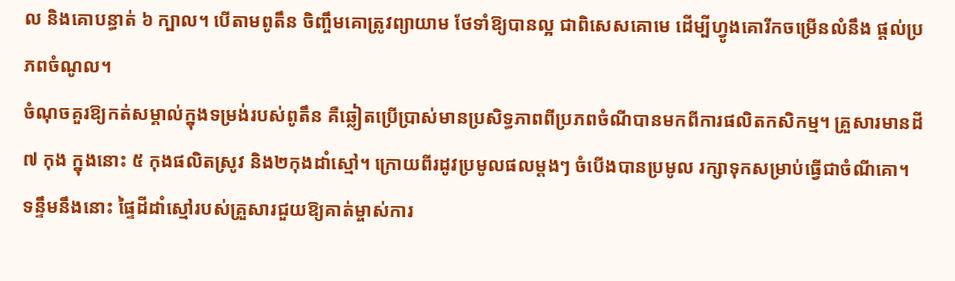ល និងគោបន្ធាត់ ៦ ក្បាល។ បើតាមពូតឹន ចិញ្ចឹមគោត្រូវព្យាយាម ថែទាំឱ្យបានល្អ ជាពិសេសគោមេ ដើម្បីហ្វូងគោរីកចម្រើនលំនឹង ផ្តល់ប្រភពចំណូល។
ចំណុចគួរឱ្យកត់សម្គាល់ក្នុងទម្រង់របស់ពូតឹន គឺឆ្លៀតប្រើប្រាស់មានប្រសិទ្ធភាពពីប្រភពចំណីបានមកពីការផលិតកសិកម្ម។ គ្រួសារមានដី ៧ កុង ក្នុងនោះ ៥ កុងផលិតស្រូវ និង២កុងដាំស្មៅ។ ក្រោយពីរដូវប្រមូលផលម្តងៗ ចំបើងបានប្រមូល រក្សាទុកសម្រាប់ធ្វើជាចំណីគោ។ ទន្ទឹមនឹងនោះ ផ្ទៃដីដាំស្មៅរបស់គ្រួសារជួយឱ្យគាត់ម្ចាស់ការ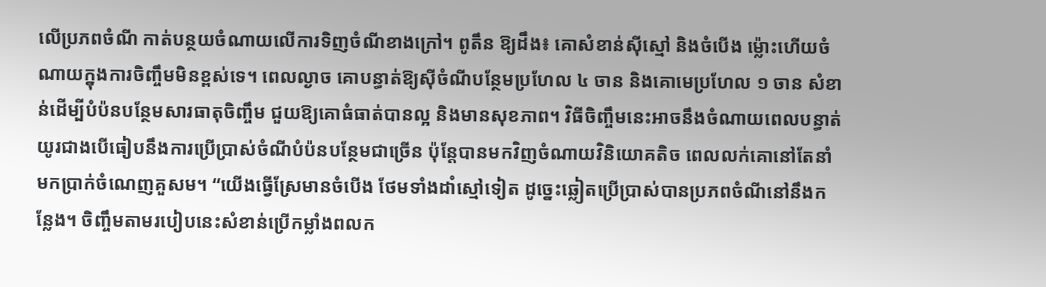លើប្រភពចំណី កាត់បន្ថយចំណាយលើការទិញចំណីខាងក្រៅ។ ពូតឹន ឱ្យដឹង៖ គោសំខាន់ស៊ីស្មៅ និងចំបើង ម្ល៉ោះហើយចំណាយក្នុងការចិញ្ចឹមមិនខ្ពស់ទេ។ ពេលល្ងាច គោបន្ធាត់ឱ្យស៊ីចំណីបន្ថែមប្រហែល ៤ ចាន និងគោមេប្រហែល ១ ចាន សំខាន់ដើម្បីបំប៉នបន្ថែមសារធាតុចិញ្ចឹម ជួយឱ្យគោធំធាត់បានល្អ និងមានសុខភាព។ វិធីចិញ្ចឹមនេះអាចនឹងចំណាយពេលបន្ធាត់យូរជាងបើធៀបនឹងការប្រើប្រាស់ចំណីបំប៉នបន្ថែមជាច្រើន ប៉ុន្តែបានមកវិញចំណាយវិនិយោគតិច ពេលលក់គោនៅតែនាំមកប្រាក់ចំណេញគួសម។ “យើងធ្វើស្រែមានចំបើង ថែមទាំងដាំស្មៅទៀត ដូច្នេះឆ្លៀតប្រើប្រាស់បានប្រភពចំណីនៅនឹងកន្លែង។ ចិញ្ចឹមតាមរបៀបនេះសំខាន់ប្រើកម្លាំងពលក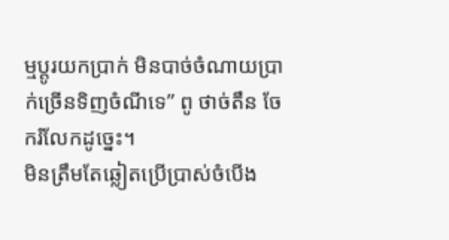ម្មប្តូរយកប្រាក់ មិនបាច់ចំណាយប្រាក់ច្រើនទិញចំណីទេ” ពូ ថាច់តឹន ចែករំលែកដូច្នេះ។
មិនត្រឹមតែឆ្លៀតប្រើប្រាស់ចំបើង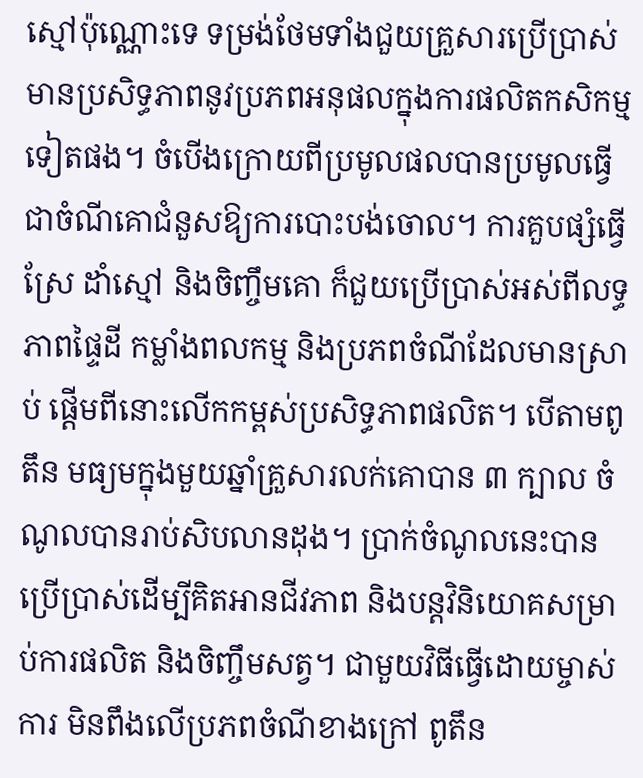ស្មៅប៉ុណ្ណោះទេ ទម្រង់ថែមទាំងជួយគ្រួសារប្រើប្រាស់មានប្រសិទ្ធភាពនូវប្រភពអនុផលក្នុងការផលិតកសិកម្មទៀតផង។ ចំបើងក្រោយពីប្រមូលផលបានប្រមូលធ្វើជាចំណីគោជំនួសឱ្យការបោះបង់ចោល។ ការគួបផ្សំធ្វើស្រែ ដាំស្មៅ និងចិញ្ចឹមគោ ក៏ជួយប្រើប្រាស់អស់ពីលទ្ធភាពផ្ទៃដី កម្លាំងពលកម្ម និងប្រភពចំណីដែលមានស្រាប់ ផ្តើមពីនោះលើកកម្ពស់ប្រសិទ្ធភាពផលិត។ បើតាមពូតឹន មធ្យមក្នុងមួយឆ្នាំគ្រួសារលក់គោបាន ៣ ក្បាល ចំណូលបានរាប់សិបលានដុង។ ប្រាក់ចំណូលនេះបានប្រើប្រាស់ដើម្បីគិតអានជីវភាព និងបន្តវិនិយោគសម្រាប់ការផលិត និងចិញ្ចឹមសត្វ។ ជាមួយវិធីធ្វើដោយម្ចាស់ការ មិនពឹងលើប្រភពចំណីខាងក្រៅ ពូតឹន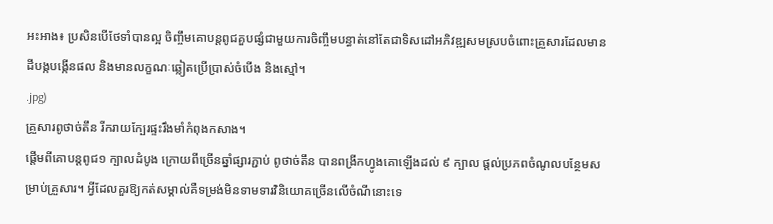អះអាង៖ ប្រសិនបើថែទាំបានល្អ ចិញ្ចឹមគោបន្តពូជគួបផ្សំជាមួយការចិញ្ចឹមបន្ធាត់នៅតែជាទិសដៅអភិវឌ្ឍសមស្របចំពោះគ្រួសារដែលមានដីបង្កបង្កើនផល និងមានលក្ខណៈឆ្លៀតប្រើប្រាស់ចំបើង និងស្មៅ។
.jpg)
គ្រួសារពូថាច់តឹន រីករាយក្បែរផ្ទះរឹងមាំកំពុងកសាង។
ផ្តើមពីគោបន្តពូជ១ ក្បាលដំបូង ក្រោយពីច្រើនឆ្នាំផ្សារភ្ជាប់ ពូថាច់តឹន បានពង្រីកហ្វូងគោឡើងដល់ ៩ ក្បាល ផ្តល់ប្រភពចំណូលបន្ថែមសម្រាប់គ្រួសារ។ អ្វីដែលគួរឱ្យកត់សម្គាល់គឺទម្រង់មិនទាមទារវិនិយោគច្រើនលើចំណីនោះទេ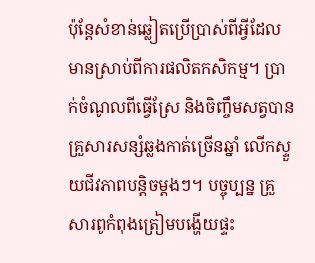ប៉ុន្តែសំខាន់ឆ្លៀតប្រើប្រាស់ពីអ្វីដែលមានស្រាប់ពីការផលិតកសិកម្ម។ ប្រាក់ចំណូលពីធ្វើស្រែ និងចិញ្ចឹមសត្វបានគ្រួសារសន្សំឆ្លងកាត់ច្រើនឆ្នាំ លើកស្ទួយជីវភាពបន្តិចម្ដងៗ។ បច្ចុប្បន្ន គ្រួសារពូកំពុងត្រៀមបង្ហើយផ្ទះ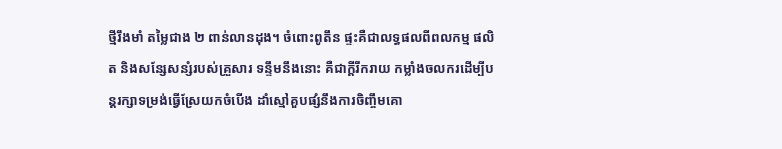ថ្មីរឹងមាំ តម្លៃជាង ២ ពាន់លានដុង។ ចំពោះពូតឹន ផ្ទះគឺជាលទ្ធផលពីពលកម្ម ផលិត និងសន្សែសន្សំរបស់គ្រួសារ ទន្ទឹមនឹងនោះ គឺជាក្តីរីករាយ កម្លាំងចលករដើម្បីបន្តរក្សាទម្រង់ធ្វើស្រែយកចំបើង ដាំស្មៅគួបផ្សំនឹងការចិញ្ចឹមគោ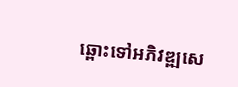ឆ្ពោះទៅអភិវឌ្ឍសេ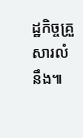ដ្ឋកិច្ចគ្រួសារលំនឹង៕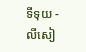ទីទុយ - លីសៀ